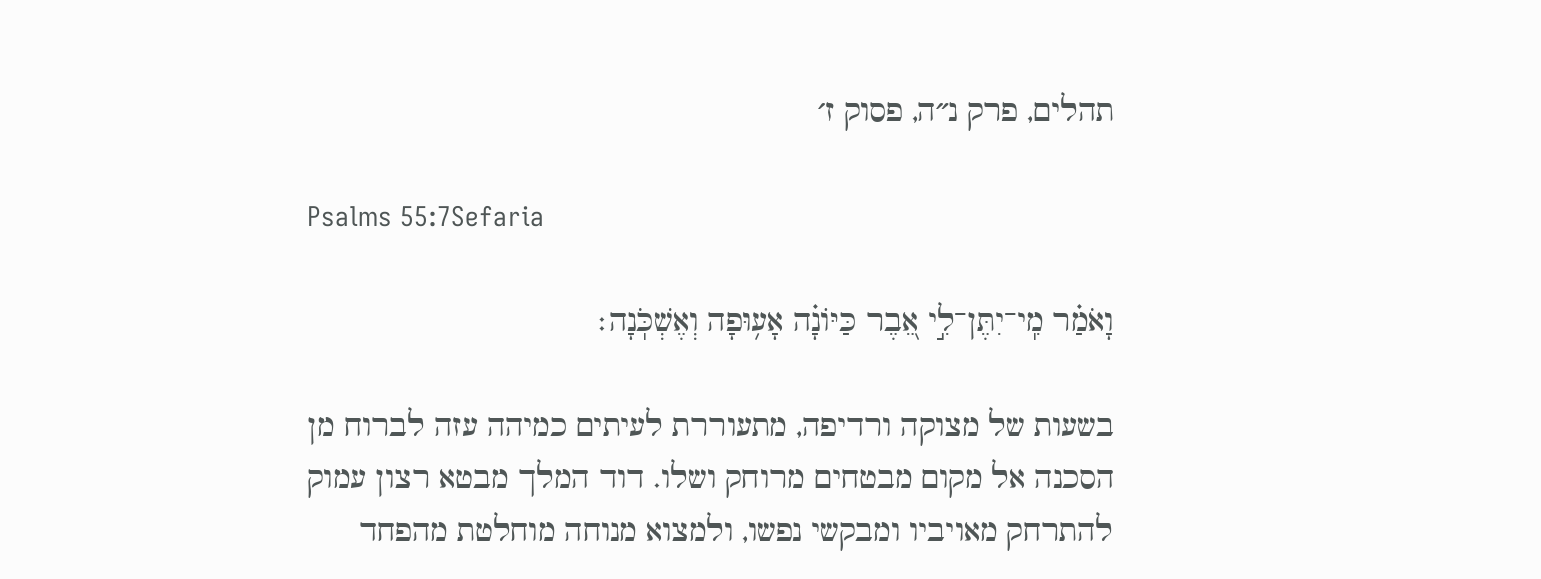תהלים, פרק נ״ה, פסוק ז׳

Psalms 55:7Sefaria

וָאֹמַ֗ר מִֽי־יִתֶּן־לִ֣י אֵ֭בֶר כַּיּוֹנָ֗ה אָע֥וּפָה וְאֶשְׁכֹּֽנָה׃

בשעות של מצוקה ורדיפה, מתעוררת לעיתים כמיהה עזה לברוח מן הסכנה אל מקום מבטחים מרוחק ושלו. דוד המלך מבטא רצון עמוק להתרחק מאויביו ומבקשי נפשו, ולמצוא מנוחה מוחלטת מהפחד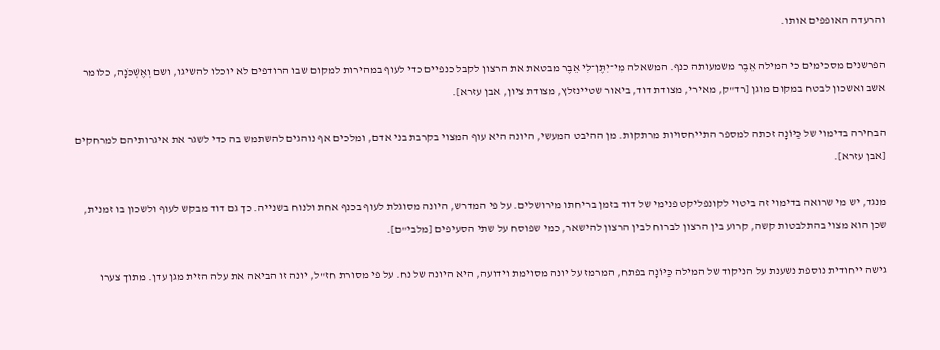והרעדה האופפים אותו.

הפרשנים מסכימים כי המילה אֵבֶר משמעותה כנף. המשאלה מִי־יִתֶּן־לִי אֵבֶר מבטאת את הרצון לקבל כנפיים כדי לעוף במהירות למקום שבו הרודפים לא יוכלו להשיגו, ושם וְאֶשְׁכֹּנָה, כלומר אשב ואשכון לבטח במקום מוגן [רד"ק, מאירי, מצודת דוד, ביאור שטיינזלץ, מצודת ציון, אבן עזרא].

הבחירה בדימוי של כַּיּוֹנָה זכתה למספר התייחסויות מרתקות. מן ההיבט המעשי, היונה היא עוף המצוי בקרבת בני אדם, ומלכים אף נוהגים להשתמש בה כדי לשגר את איגרותיהם למרחקים [אבן עזרא].

מנגד, יש מי שרואה בדימוי זה ביטוי לקונפליקט פנימי של דוד בזמן בריחתו מירושלים. על פי המדרש, היונה מסוגלת לעוף בכנף אחת ולנוח בשנייה. כך גם דוד מבקש לעוף ולשכון בו זמנית, שכן הוא מצוי בהתלבטות קשה, קרוע בין הרצון לברוח לבין הרצון להישאר, כמי שפוסח על שתי הסעיפים [מלבי"ם].

גישה ייחודית נוספת נשענת על הניקוד של המילה כַּיּוֹנָה בפתח, המרמז על יונה מסוימת וידועה, היא היונה של נח. על פי מסורת חז"ל, יונה זו הביאה את עלה הזית מגן עדן. מתוך צערו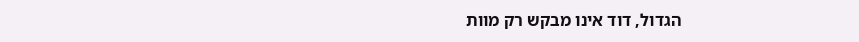הגדול, דוד אינו מבקש רק מוות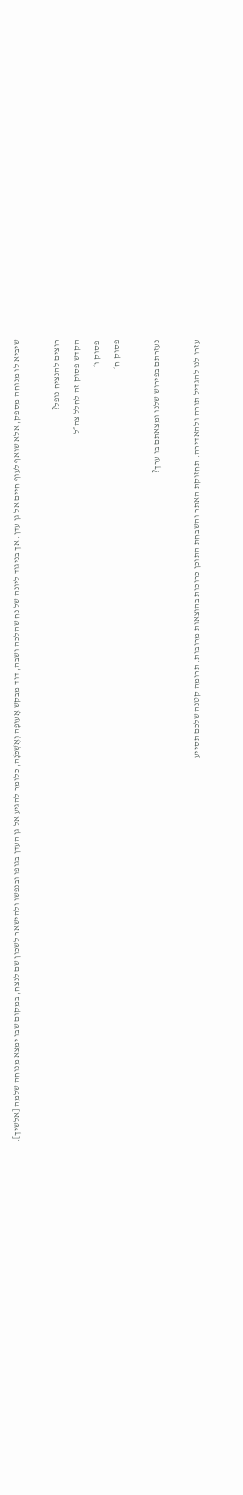שיביא לו מנוחה מספק, אלא שואף לעוף חיים אל גן עדן. אך בניגוד ליונה של נח שהלכה ושבה, דוד מבקש אָעוּפָה וְאֶשְׁכֹּנָה, כלומר להגיע אל גן העדן בגופו ובנפשו ולהישאר לשכון שם לנצח, במקום שבו ימצא מנוחה שלמה [אלשיך].

רוצים להנציח נופל?
הקדש פסוק זה לחלל צה״ל
פסוק ו׳
פסוק ח׳

נעזרתם בפירוש שלנו ומצאתם בו ערך?

עזרו לנו להגדיל תורה ולהאדירה. תחזוקת האתר והשבחת התוכן כרוכות בהוצאות מרובות. תרומה קטנה שלכם תסייע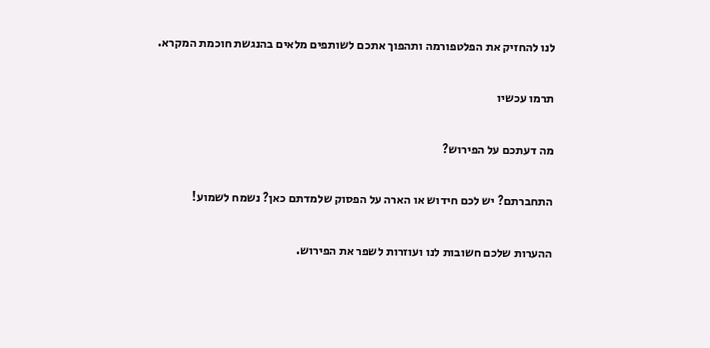לנו להחזיק את הפלטפורמה ותהפוך אתכם לשותפים מלאים בהנגשת חוכמת המקרא.

תרמו עכשיו

מה דעתכם על הפירוש?

התחברתם? יש לכם חידוש או הארה על הפסוק שלמדתם כאן? נשמח לשמוע!

ההערות שלכם חשובות לנו ועוזרות לשפר את הפירוש.